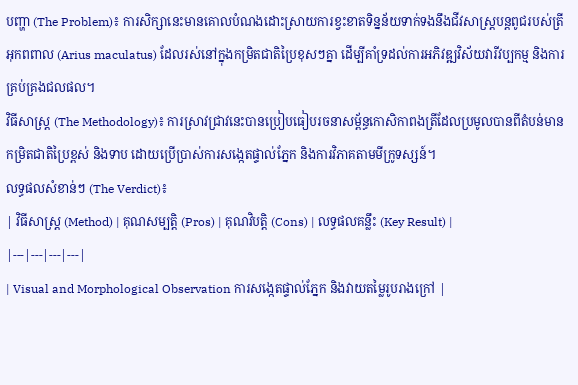បញ្ហា (The Problem)៖ ការសិក្សានេះមានគោលបំណងដោះស្រាយការខ្វះខាតទិន្នន័យទាក់ទងនឹងជីវសាស្ត្របន្តពូជរបស់ត្រីអុកពពាល (Arius maculatus) ដែលរស់នៅក្នុងកម្រិតជាតិប្រៃខុសៗគ្នា ដើម្បីគាំទ្រដល់ការអភិវឌ្ឍវិស័យវារីវប្បកម្ម និងការគ្រប់គ្រងជលផល។
វិធីសាស្ត្រ (The Methodology)៖ ការស្រាវជ្រាវនេះបានប្រៀបធៀបរចនាសម្ព័ន្ធកោសិកាពងត្រីដែលប្រមូលបានពីតំបន់មានកម្រិតជាតិប្រៃខ្ពស់ និងទាប ដោយប្រើប្រាស់ការសង្កេតផ្ទាល់ភ្នែក និងការវិភាគតាមមីក្រូទស្សន៍។
លទ្ធផលសំខាន់ៗ (The Verdict)៖
| វិធីសាស្ត្រ (Method) | គុណសម្បត្តិ (Pros) | គុណវិបត្តិ (Cons) | លទ្ធផលគន្លឹះ (Key Result) |
|---|---|---|---|
| Visual and Morphological Observation ការសង្កេតផ្ទាល់ភ្នែក និងវាយតម្លៃរូបរាងក្រៅ |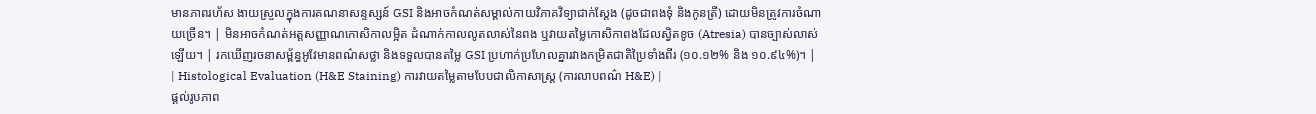មានភាពរហ័ស ងាយស្រួលក្នុងការគណនាសន្ទស្សន៍ GSI និងអាចកំណត់សម្គាល់កាយវិភាគវិទ្យាជាក់ស្តែង (ដូចជាពងទុំ និងកូនត្រី) ដោយមិនត្រូវការចំណាយច្រើន។ | មិនអាចកំណត់អត្តសញ្ញាណកោសិកាលម្អិត ដំណាក់កាលលូតលាស់នៃពង ឬវាយតម្លៃកោសិកាពងដែលស្វិតខូច (Atresia) បានច្បាស់លាស់ឡើយ។ | រកឃើញរចនាសម្ព័ន្ធអូវែមានពណ៌សថ្លា និងទទួលបានតម្លៃ GSI ប្រហាក់ប្រហែលគ្នារវាងកម្រិតជាតិប្រៃទាំងពីរ (១០.១២% និង ១០.៩៤%)។ |
| Histological Evaluation (H&E Staining) ការវាយតម្លៃតាមបែបជាលិកាសាស្ត្រ (ការលាបពណ៌ H&E) |
ផ្តល់រូបភាព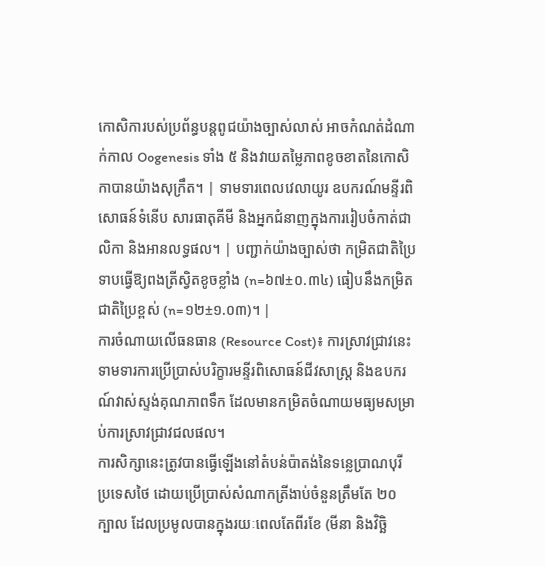កោសិការបស់ប្រព័ន្ធបន្តពូជយ៉ាងច្បាស់លាស់ អាចកំណត់ដំណាក់កាល Oogenesis ទាំង ៥ និងវាយតម្លៃភាពខូចខាតនៃកោសិកាបានយ៉ាងសុក្រឹត។ | ទាមទារពេលវេលាយូរ ឧបករណ៍មន្ទីរពិសោធន៍ទំនើប សារធាតុគីមី និងអ្នកជំនាញក្នុងការរៀបចំកាត់ជាលិកា និងអានលទ្ធផល។ | បញ្ជាក់យ៉ាងច្បាស់ថា កម្រិតជាតិប្រៃទាបធ្វើឱ្យពងត្រីស្វិតខូចខ្លាំង (n=៦៧±០.៣៤) ធៀបនឹងកម្រិតជាតិប្រៃខ្ពស់ (n=១២±១.០៣)។ |
ការចំណាយលើធនធាន (Resource Cost)៖ ការស្រាវជ្រាវនេះទាមទារការប្រើប្រាស់បរិក្ខារមន្ទីរពិសោធន៍ជីវសាស្ត្រ និងឧបករណ៍វាស់ស្ទង់គុណភាពទឹក ដែលមានកម្រិតចំណាយមធ្យមសម្រាប់ការស្រាវជ្រាវជលផល។
ការសិក្សានេះត្រូវបានធ្វើឡើងនៅតំបន់ប៉ាតង់នៃទន្លេប្រាណបុរី ប្រទេសថៃ ដោយប្រើប្រាស់សំណាកត្រីងាប់ចំនួនត្រឹមតែ ២០ ក្បាល ដែលប្រមូលបានក្នុងរយៈពេលតែពីរខែ (មីនា និងវិច្ឆិ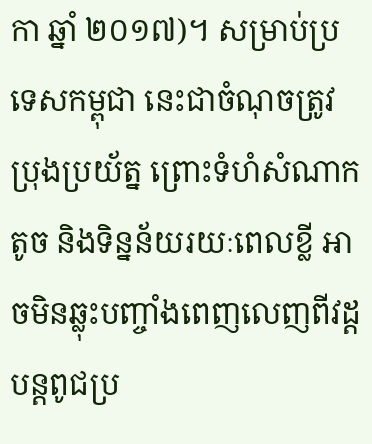កា ឆ្នាំ ២០១៧)។ សម្រាប់ប្រទេសកម្ពុជា នេះជាចំណុចត្រូវប្រុងប្រយ័ត្ន ព្រោះទំហំសំណាកតូច និងទិន្នន័យរយៈពេលខ្លី អាចមិនឆ្លុះបញ្ចាំងពេញលេញពីវដ្តបន្តពូជប្រ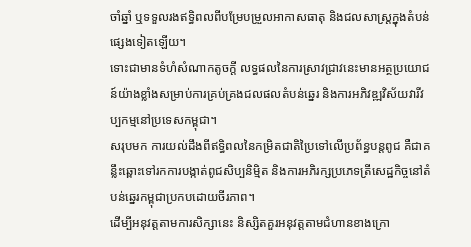ចាំឆ្នាំ ឬទទួលរងឥទ្ធិពលពីបម្រែបម្រួលអាកាសធាតុ និងជលសាស្ត្រក្នុងតំបន់ផ្សេងទៀតឡើយ។
ទោះជាមានទំហំសំណាកតូចក្តី លទ្ធផលនៃការស្រាវជ្រាវនេះមានអត្ថប្រយោជន៍យ៉ាងខ្លាំងសម្រាប់ការគ្រប់គ្រងជលផលតំបន់ឆ្នេរ និងការអភិវឌ្ឍវិស័យវារីវប្បកម្មនៅប្រទេសកម្ពុជា។
សរុបមក ការយល់ដឹងពីឥទ្ធិពលនៃកម្រិតជាតិប្រៃទៅលើប្រព័ន្ធបន្តពូជ គឺជាគន្លឹះឆ្ពោះទៅរកការបង្កាត់ពូជសិប្បនិម្មិត និងការអភិរក្សប្រភេទត្រីសេដ្ឋកិច្ចនៅតំបន់ឆ្នេរកម្ពុជាប្រកបដោយចីរភាព។
ដើម្បីអនុវត្តតាមការសិក្សានេះ និស្សិតគួរអនុវត្តតាមជំហានខាងក្រោ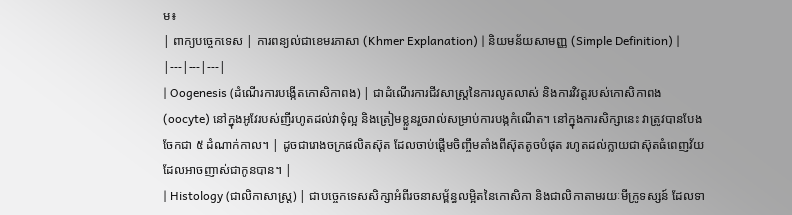ម៖
| ពាក្យបច្ចេកទេស | ការពន្យល់ជាខេមរភាសា (Khmer Explanation) | និយមន័យសាមញ្ញ (Simple Definition) |
|---|---|---|
| Oogenesis (ដំណើរការបង្កើតកោសិកាពង) | ជាដំណើរការជីវសាស្ត្រនៃការលូតលាស់ និងការវិវត្តរបស់កោសិកាពង (oocyte) នៅក្នុងអូវែរបស់ញីរហូតដល់វាទុំល្អ និងត្រៀមខ្លួនរួចរាល់សម្រាប់ការបង្កកំណើត។ នៅក្នុងការសិក្សានេះ វាត្រូវបានបែងចែកជា ៥ ដំណាក់កាល។ | ដូចជារោងចក្រផលិតស៊ុត ដែលចាប់ផ្តើមចិញ្ចឹមតាំងពីស៊ុតតូចបំផុត រហូតដល់ក្លាយជាស៊ុតធំពេញវ័យដែលអាចញាស់ជាកូនបាន។ |
| Histology (ជាលិកាសាស្ត្រ) | ជាបច្ចេកទេសសិក្សាអំពីរចនាសម្ព័ន្ធលម្អិតនៃកោសិកា និងជាលិកាតាមរយៈមីក្រូទស្សន៍ ដែលទា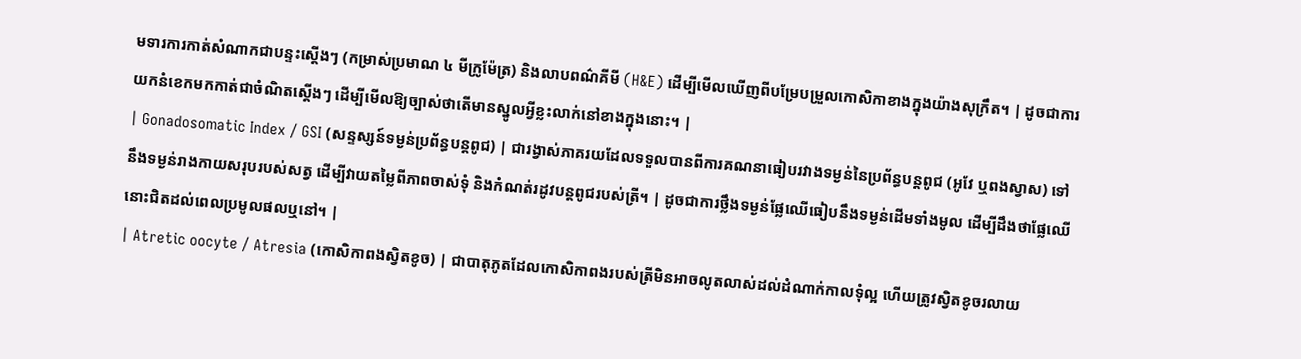មទារការកាត់សំណាកជាបន្ទះស្តើងៗ (កម្រាស់ប្រមាណ ៤ មីក្រូម៉ែត្រ) និងលាបពណ៌គីមី (H&E) ដើម្បីមើលឃើញពីបម្រែបម្រួលកោសិកាខាងក្នុងយ៉ាងសុក្រឹត។ | ដូចជាការយកនំខេកមកកាត់ជាចំណិតស្តើងៗ ដើម្បីមើលឱ្យច្បាស់ថាតើមានស្នូលអ្វីខ្លះលាក់នៅខាងក្នុងនោះ។ |
| Gonadosomatic Index / GSI (សន្ទស្សន៍ទម្ងន់ប្រព័ន្ធបន្តពូជ) | ជារង្វាស់ភាគរយដែលទទួលបានពីការគណនាធៀបរវាងទម្ងន់នៃប្រព័ន្ធបន្តពូជ (អូវែ ឬពងស្វាស) ទៅនឹងទម្ងន់រាងកាយសរុបរបស់សត្វ ដើម្បីវាយតម្លៃពីភាពចាស់ទុំ និងកំណត់រដូវបន្តពូជរបស់ត្រី។ | ដូចជាការថ្លឹងទម្ងន់ផ្លែឈើធៀបនឹងទម្ងន់ដើមទាំងមូល ដើម្បីដឹងថាផ្លែឈើនោះជិតដល់ពេលប្រមូលផលឬនៅ។ |
| Atretic oocyte / Atresia (កោសិកាពងស្វិតខូច) | ជាបាតុភូតដែលកោសិកាពងរបស់ត្រីមិនអាចលូតលាស់ដល់ដំណាក់កាលទុំល្អ ហើយត្រូវស្វិតខូចរលាយ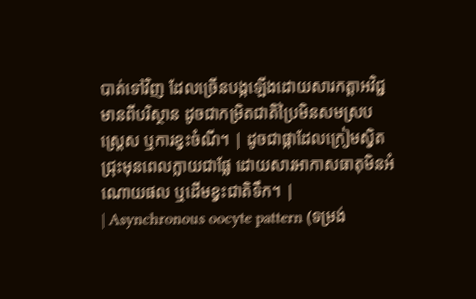បាត់ទៅវិញ ដែលច្រើនបង្កឡើងដោយសារកត្តាអវិជ្ជមានពីបរិស្ថាន ដូចជាកម្រិតជាតិប្រៃមិនសមស្រប ស្ត្រេស ឬការខ្វះចំណី។ | ដូចជាផ្កាដែលក្រៀមស្វិតជ្រុះមុនពេលក្លាយជាផ្លែ ដោយសារអាកាសធាតុមិនអំណោយផល ឬដើមខ្វះជាតិទឹក។ |
| Asynchronous oocyte pattern (ទម្រង់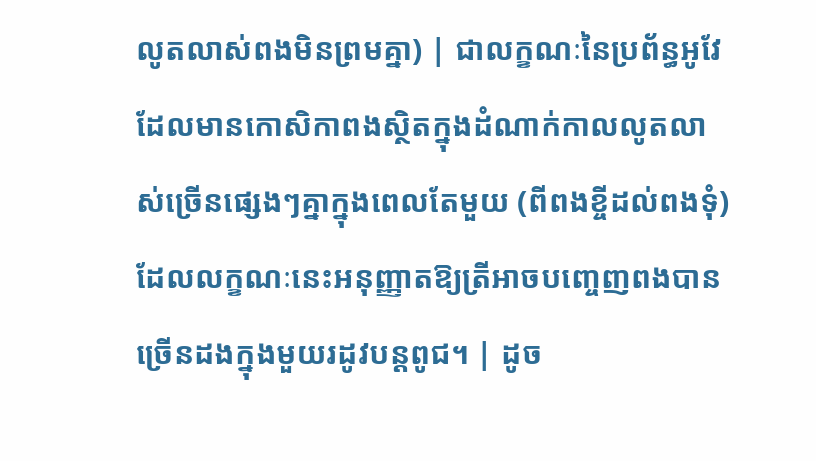លូតលាស់ពងមិនព្រមគ្នា) | ជាលក្ខណៈនៃប្រព័ន្ធអូវែដែលមានកោសិកាពងស្ថិតក្នុងដំណាក់កាលលូតលាស់ច្រើនផ្សេងៗគ្នាក្នុងពេលតែមួយ (ពីពងខ្ចីដល់ពងទុំ) ដែលលក្ខណៈនេះអនុញ្ញាតឱ្យត្រីអាចបញ្ចេញពងបានច្រើនដងក្នុងមួយរដូវបន្តពូជ។ | ដូច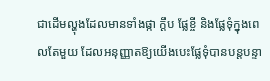ជាដើមល្ហុងដែលមានទាំងផ្កា ក្តឹប ផ្លែខ្ចី និងផ្លែទុំក្នុងពេលតែមួយ ដែលអនុញ្ញាតឱ្យយើងបេះផ្លែទុំបានបន្តបន្ទា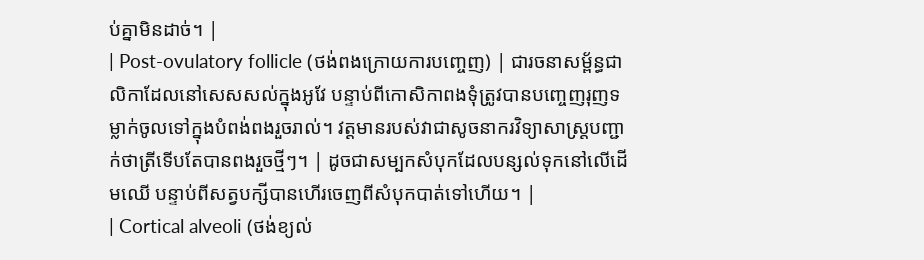ប់គ្នាមិនដាច់។ |
| Post-ovulatory follicle (ថង់ពងក្រោយការបញ្ចេញ) | ជារចនាសម្ព័ន្ធជាលិកាដែលនៅសេសសល់ក្នុងអូវែ បន្ទាប់ពីកោសិកាពងទុំត្រូវបានបញ្ចេញរុញទម្លាក់ចូលទៅក្នុងបំពង់ពងរួចរាល់។ វត្តមានរបស់វាជាសូចនាករវិទ្យាសាស្ត្របញ្ជាក់ថាត្រីទើបតែបានពងរួចថ្មីៗ។ | ដូចជាសម្បកសំបុកដែលបន្សល់ទុកនៅលើដើមឈើ បន្ទាប់ពីសត្វបក្សីបានហើរចេញពីសំបុកបាត់ទៅហើយ។ |
| Cortical alveoli (ថង់ខ្យល់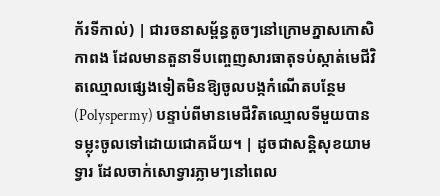ក័រទីកាល់) | ជារចនាសម្ព័ន្ធតូចៗនៅក្រោមភ្នាសកោសិកាពង ដែលមានតួនាទីបញ្ចេញសារធាតុទប់ស្កាត់មេជីវិតឈ្មោលផ្សេងទៀតមិនឱ្យចូលបង្កកំណើតបន្ថែម (Polyspermy) បន្ទាប់ពីមានមេជីវិតឈ្មោលទីមួយបានទម្លុះចូលទៅដោយជោគជ័យ។ | ដូចជាសន្តិសុខយាមទ្វារ ដែលចាក់សោទ្វារភ្លាមៗនៅពេល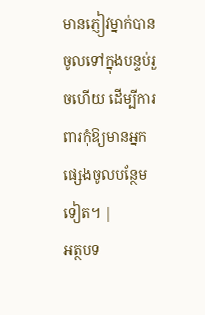មានភ្ញៀវម្នាក់បានចូលទៅក្នុងបន្ទប់រួចហើយ ដើម្បីការពារកុំឱ្យមានអ្នកផ្សេងចូលបន្ថែមទៀត។ |
អត្ថបទ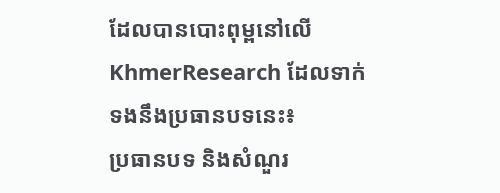ដែលបានបោះពុម្ពនៅលើ KhmerResearch ដែលទាក់ទងនឹងប្រធានបទនេះ៖
ប្រធានបទ និងសំណួរ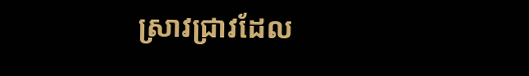ស្រាវជ្រាវដែល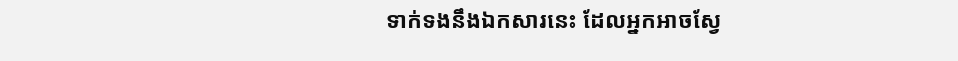ទាក់ទងនឹងឯកសារនេះ ដែលអ្នកអាចស្វែ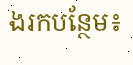ងរកបន្ថែម៖